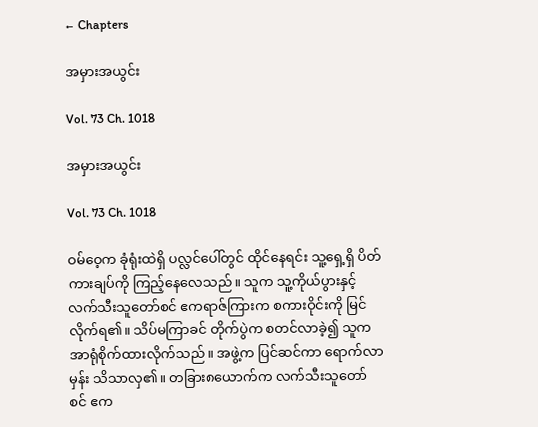← Chapters

အမှားအယွင်း

Vol. 73 Ch. 1018

အမှားအယွင်း

Vol. 73 Ch. 1018

ဝမ်ဝေ့က ခုံရုံးထဲရှိ ပလ္လင်ပေါ်တွင် ထိုင်နေရင်း သူ့ရှေ့ရှိ ပိတ်ကားချပ်ကို ကြည့်နေလေသည်။ သူက သူ့ကိုယ်ပွားနှင့် လက်သီးသူတော်စင် ဧကရာဇ်ကြားက စကားဝိုင်းကို မြင်လိုက်ရ၏။ သိပ်မကြာခင် တိုက်ပွဲက စတင်လာခဲ့၍ သူက အာရုံစိုက်ထားလိုက်သည်။ အဖွဲ့က ပြင်ဆင်ကာ ရောက်လာမှန်း သိသာလှ၏။ တခြား၈ယောက်က လက်သီးသူတော်စင် ဧက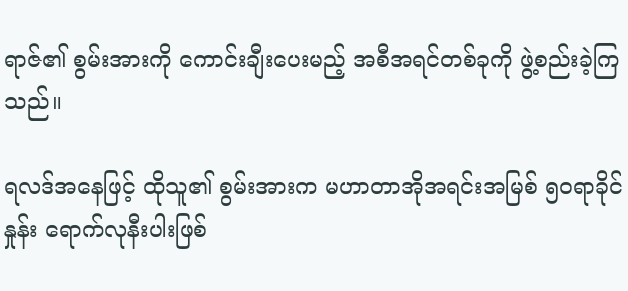ရာဇ်၏ စွမ်းအားကို ကောင်းချီးပေးမည့် အစီအရင်တစ်ခုကို ဖွဲ့စည်းခဲ့ကြသည်။

ရလဒ်အနေဖြင့် ထိုသူ၏ စွမ်းအားက မဟာတာအိုအရင်းအမြစ် ၅၀ရာခိုင်နှုန်း ရောက်လုနီးပါးဖြစ်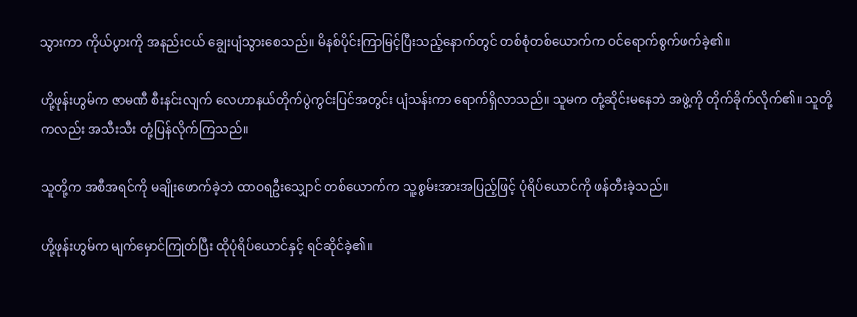သွားကာ ကိုယ်ပွားကို အနည်းငယ် ချွေးပျံသွားစေသည်။ မိနစ်ပိုင်းကြာမြင့်ပြီးသည့်နောက်တွင် တစ်စုံတစ်ယောက်က ဝင်ရောက်စွက်ဖက်ခဲ့၏။

ဟို့ဖုန်းဟွမ်က ဇာမဏီ စီးနင်းလျက် လေဟာနယ်တိုက်ပွဲကွင်းပြင်အတွင်း ပျံသန်းကာ ရောက်ရှိလာသည်။ သူမက တုံ့ဆိုင်းမနေဘဲ အဖွဲ့ကို တိုက်ခိုက်လိုက်၏။ သူတို့ကလည်း အသီးသီး တုံ့ပြန်လိုက်ကြသည်။

သူတို့က အစီအရင်ကို မချိုးဖောက်ခဲ့ဘဲ ထာဝရဦးသျှောင် တစ်ယောက်က သူ့စွမ်းအားအပြည့်ဖြင့် ပုံရိပ်ယောင်ကို ဖန်တီးခဲ့သည်။

ဟို့ဖုန်းဟွမ်က မျက်မှောင်ကြုတ်ပြီး ထိုပုံရိပ်ယောင်နှင့် ရင်ဆိုင်ခဲ့၏။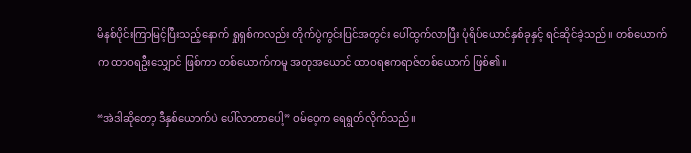မိနစ်ပိုင်းကြာမြင့်ပြီးသည့်နောက် ရှုရှစ်ကလည်း တိုက်ပွဲကွင်းပြင်အတွင်း ပေါ်ထွက်လာပြီး ပုံရိပ်ယောင်နှစ်ခုနှင့် ရင်ဆိုင်ခဲ့သည်။ တစ်ယောက်က ထာဝရဦးသျှောင် ဖြစ်ကာ တစ်ယောက်ကမူ အတုအယောင် ထာဝရဧကရာဇ်တစ်ယောက် ဖြစ်၏။

“အဲဒါဆိုတော့ ဒီနှစ်ယောက်ပဲ ပေါ်လာတာပေါ့” ဝမ်ဝေ့က ရေရွတ်လိုက်သည်။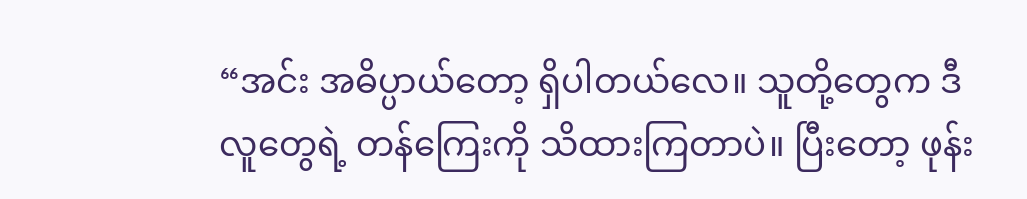“အင်း အဓိပ္ပာယ်တော့ ရှိပါတယ်လေ။ သူတို့တွေက ဒီလူတွေရဲ့ တန်ကြေးကို သိထားကြတာပဲ။ ပြီးတော့ ဖုန်း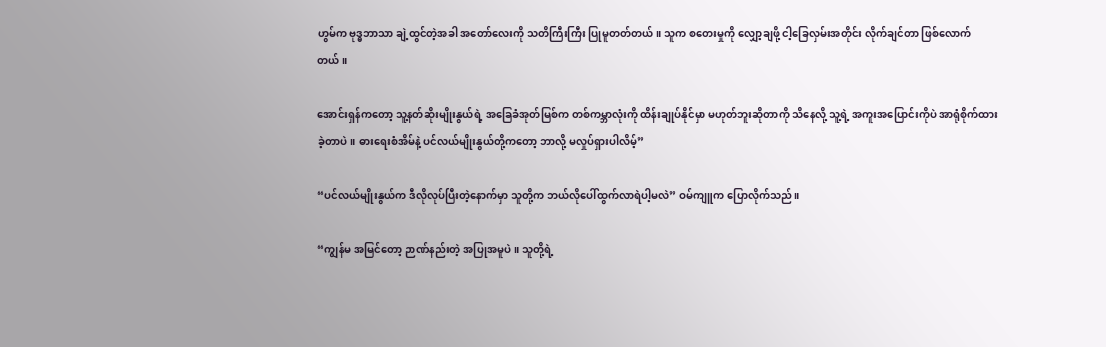ဟွမ်က ဗုဒ္ဓဘာသာ ချဲ့ထွင်တဲ့အခါ အတော်လေးကို သတိကြီးကြီး ပြုမူတတ်တယ်။ သူက စတေးမှုကို လျှော့ချဖို့ ငါ့ခြေလှမ်းအတိုင်း လိုက်ချင်တာ ဖြစ်လောက်တယ်။

အောင်းရှန်ကတော့ သူ့နတ်ဆိုးမျိုးနွယ်ရဲ့ အခြေခံအုတ်မြစ်က တစ်ကမ္ဘာလုံးကို ထိန်းချုပ်နိုင်မှာ မဟုတ်ဘူးဆိုတာကို သိနေလို့ သူ့ရဲ့ အကူးအပြောင်းကိုပဲ အာရုံစိုက်ထားခဲ့တာပဲ။ ဓားရေးစံအိမ်နဲ့ ပင်လယ်မျိုးနွယ်တို့ကတော့ ဘာလို့ မလှုပ်ရှားပါလိမ့်”

“ပင်လယ်မျိုးနွယ်က ဒီလိုလုပ်ပြီးတဲ့နောက်မှာ သူတို့က ဘယ်လိုပေါ်ထွက်လာရဲပါ့မလဲ” ဝမ်ကျူက ပြောလိုက်သည်။

“ကျွန်မ အမြင်တော့ ဉာဏ်နည်းတဲ့ အပြုအမူပဲ။ သူတို့ရဲ့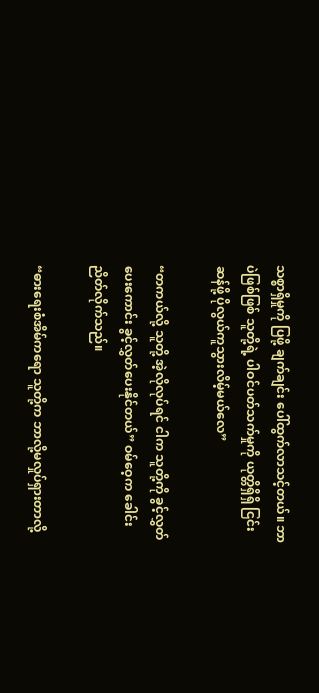သစ္စာရှိမှုကို ပြဖို့ ချက်ချင်း ပေါ်ထွက်လာသင့်တယ်။ ဘာပဲဖြစ်ဖြစ် သူတို့ရဲ့ ပါဝင်ပတ်သက်မှုကို ယုတ္တိရှိရှိ ငြင်းဆန်ဖို့ ပိုလွယ်ကူသွားလိမ့်မယ်လေ”

“တကယ်လို့ သူတို့ အဲ့လိုလုပ်ရင် ငါက သူတို့ကို ခွင့်လွှတ်ပေးကောင်း ခွင့်လွှတ်ပေးနိုင်တယ်” ဝမ်ဝေ့က ခေါင်းညိတ်လိုက်သည်။

“ဓားရေးစံအိမ်ကရော သူတို့က ဘာလို့မလှုပ်ရှားတာလို့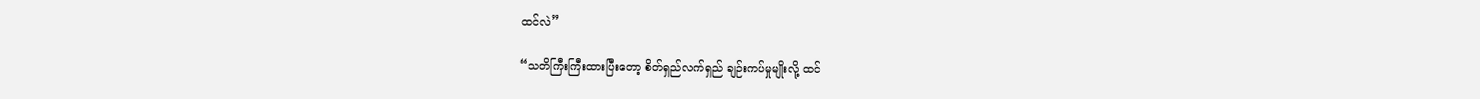ထင်လဲ”

“သတိကြီးကြီးထားပြီးတော့ စိတ်ရှည်လက်ရှည် ချဉ်းကပ်မှုမျိုးလို့ ထင်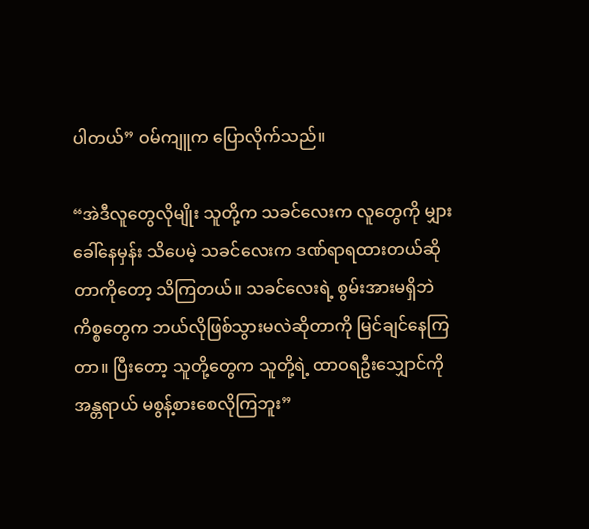ပါတယ်” ဝမ်ကျူက ပြောလိုက်သည်။

“အဲဒီလူတွေလိုမျိုး သူတို့က သခင်လေးက လူတွေကို မျှားခေါ်နေမှန်း သိပေမဲ့ သခင်လေးက ဒဏ်ရာရထားတယ်ဆိုတာကိုတော့ သိကြတယ်။ သခင်လေးရဲ့ စွမ်းအားမရှိဘဲ ကိစ္စတွေက ဘယ်လိုဖြစ်သွားမလဲဆိုတာကို မြင်ချင်နေကြတာ။ ပြီးတော့ သူတို့တွေက သူတို့ရဲ့ ထာဝရဦးသျှောင်ကို အန္တရာယ် မစွန့်စားစေလိုကြဘူး”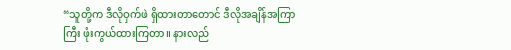“သူတို့က ဒီလိုဝှက်ဖဲ ရှိထားတာတောင် ဒီလိုအချိန်အကြာကြီး ဖုံးကွယ်ထားကြတာ။ နားလည်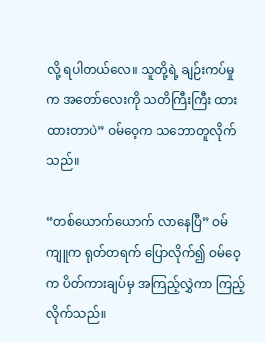လို့ ရပါတယ်လေ။ သူတို့ရဲ့ ချဉ်းကပ်မှုက အတော်လေးကို သတိကြီးကြီး ထားထားတာပဲ” ဝမ်ဝေ့က သဘောတူလိုက်သည်။

“တစ်ယောက်ယောက် လာနေပြီ” ဝမ်ကျူက ရုတ်တရက် ပြောလိုက်၍ ဝမ်ဝေ့က ပိတ်ကားချပ်မှ အကြည့်လွှဲကာ ကြည့်လိုက်သည်။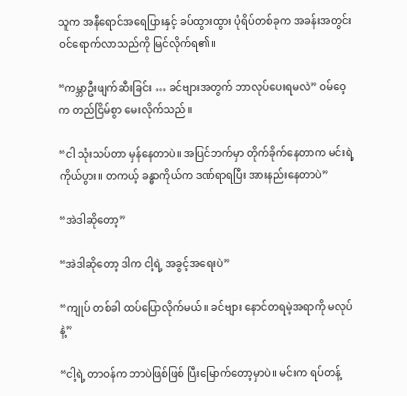သူက အနီရောင်အရေပြားနှင့် ခပ်ထွားထွား ပုံရိပ်တစ်ခုက အခန်းအတွင်း ဝင်ရောက်လာသည်ကို မြင်လိုက်ရ၏။

“ကမ္ဘာဦးဖျက်ဆီးခြင်း … ခင်ဗျားအတွက် ဘာလုပ်ပေးရမလဲ” ဝမ်ဝေ့က တည်ငြိမ်စွာ မေးလိုက်သည်။

“ငါ သုံးသပ်တာ မှန်နေတာပဲ။ အပြင်ဘက်မှာ တိုက်ခိုက်နေတာက မင်းရဲ့ ကိုယ်ပွား။ တကယ့် ခန္ဓာကိုယ်က ဒဏ်ရာရပြီး အားနည်းနေတာပဲ”

“အဲဒါဆိုတော့”

“အဲဒါဆိုတော့ ဒါက ငါ့ရဲ့ အခွင့်အရေးပဲ”

“ကျုပ် တစ်ခါ ထပ်ပြောလိုက်မယ်။ ခင်ဗျား နောင်တရမဲ့အရာကို မလုပ်နဲ့”

“ငါ့ရဲ့ တာဝန်က ဘာပဲဖြစ်ဖြစ် ပြီးမြောက်တော့မှာပဲ။ မင်းက ရပ်တန့်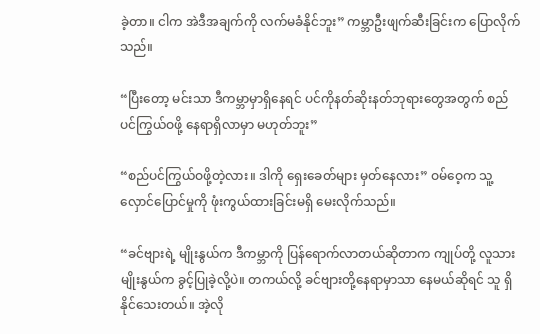ခဲ့တာ။ ငါက အဲဒီအချက်ကို လက်မခံနိုင်ဘူး” ကမ္ဘာဦးဖျက်ဆီးခြင်းက ပြောလိုက်သည်။

“ပြီးတော့ မင်းသာ ဒီကမ္ဘာမှာရှိနေရင် ပင်ကိုနတ်ဆိုးနတ်ဘုရားတွေအတွက် စည်ပင်ကြွယ်ဝဖို့ နေရာရှိလာမှာ မဟုတ်ဘူး”

“စည်ပင်ကြွယ်ဝဖို့တဲ့လား။ ဒါကို ရှေးခေတ်များ မှတ်နေလား” ဝမ်ဝေ့က သူ့လှောင်ပြောင်မှုကို ဖုံးကွယ်ထားခြင်းမရှိ မေးလိုက်သည်။

“ခင်ဗျားရဲ့ မျိုးနွယ်က ဒီကမ္ဘာကို ပြန်ရောက်လာတယ်ဆိုတာက ကျုပ်တို့ လူသားမျိုးနွယ်က ခွင့်ပြုခဲ့လို့ပဲ။ တကယ်လို့ ခင်ဗျားတို့နေရာမှာသာ နေမယ်ဆိုရင် သူ ရှိနိုင်သေးတယ်။ အဲ့လို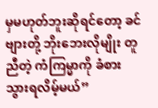မှမဟုတ်ဘူးဆိုရင်တော့ ခင်ဗျားတို့ ဘိုးဘေးလိုမျိုး တူညီတဲ့ ကံကြမ္မာကို ခံစားသွားရလိမ့်မယ်”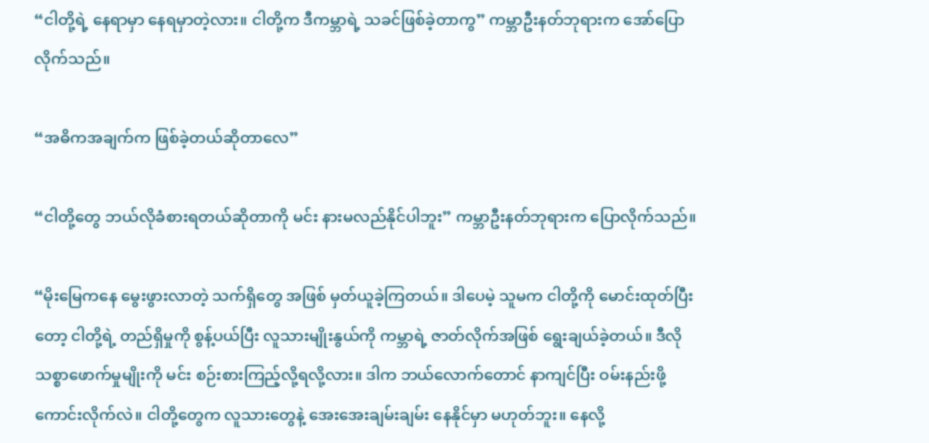“ငါတို့ရဲ့ နေရာမှာ နေရမှာတဲ့လား။ ငါတို့က ဒီကမ္ဘာရဲ့ သခင်ဖြစ်ခဲ့တာကွ” ကမ္ဘာဦးနတ်ဘုရားက အော်ပြောလိုက်သည်။

“အဓိကအချက်က ဖြစ်ခဲ့တယ်ဆိုတာလေ”

“ငါတို့တွေ ဘယ်လိုခံစားရတယ်ဆိုတာကို မင်း နားမလည်နိုင်ပါဘူး” ကမ္ဘာဦးနတ်ဘုရားက ပြောလိုက်သည်။

“မိုးမြေကနေ မွေးဖွားလာတဲ့ သက်ရှိတွေ အဖြစ် မှတ်ယူခဲ့ကြတယ်။ ဒါပေမဲ့ သူမက ငါတို့ကို မောင်းထုတ်ပြီးတော့ ငါတို့ရဲ့ တည်ရှိမှုကို စွန့်ပယ်ပြီး လူသားမျိုးနွယ်ကို ကမ္ဘာရဲ့ ဇာတ်လိုက်အဖြစ် ရွေးချယ်ခဲ့တယ်။ ဒီလိုသစ္စာဖောက်မှုမျိုးကို မင်း စဉ်းစားကြည့်လို့ရလို့လား။ ဒါက ဘယ်လောက်တောင် နာကျင်ပြီး ဝမ်းနည်းဖို့ကောင်းလိုက်လဲ။ ငါတို့တွေက လူသားတွေနဲ့ အေးအေးချမ်းချမ်း နေနိုင်မှာ မဟုတ်ဘူး။ နေလို့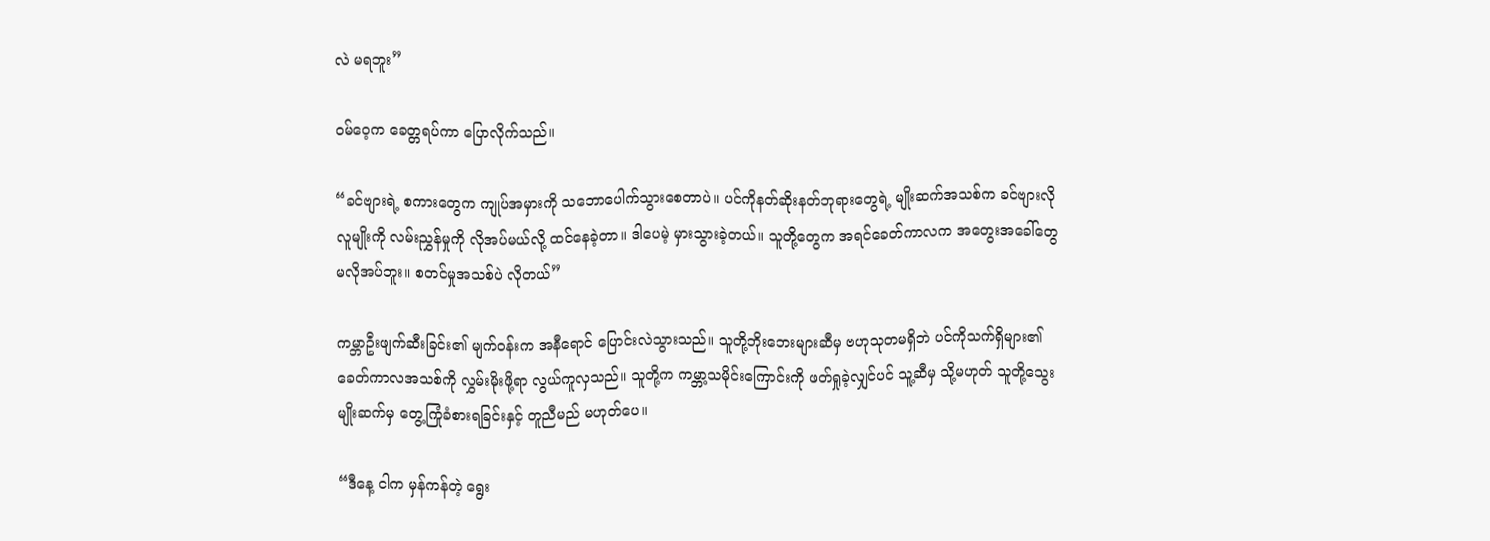လဲ မရဘူး”

ဝမ်ဝေ့က ခေတ္တရပ်ကာ ပြောလိုက်သည်။

“ခင်ဗျားရဲ့ စကားတွေက ကျုပ်အမှားကို သဘောပေါက်သွားစေတာပဲ။ ပင်ကိုနတ်ဆိုးနတ်ဘုရားတွေရဲ့ မျိုးဆက်အသစ်က ခင်ဗျားလိုလူမျိုးကို လမ်းညွှန်မှုကို လိုအပ်မယ်လို့ ထင်နေခဲ့တာ။ ဒါပေမဲ့ မှားသွားခဲ့တယ်။ သူတို့တွေက အရင်ခေတ်ကာလက အတွေးအခေါ်တွေ မလိုအပ်ဘူး။ စတင်မှုအသစ်ပဲ လိုတယ်”

ကမ္ဘာဦးဖျက်ဆီးခြင်း၏ မျက်ဝန်းက အနီရောင် ပြောင်းလဲသွားသည်။ သူတို့ဘိုးဘေးများဆီမှ ဗဟုသုတမရှိဘဲ ပင်ကိုသက်ရှိများ၏ ခေတ်ကာလအသစ်ကို လွှမ်းမိုးဖို့ရာ လွယ်ကူလှသည်။ သူတို့က ကမ္ဘာ့သမိုင်းကြောင်းကို ဖတ်ရှုခဲ့လျှင်ပင် သူ့ဆီမှ သို့မဟုတ် သူတို့သွေးမျိုးဆက်မှ တွေ့ကြုံခံစားရခြင်းနှင့် တူညီမည် မဟုတ်ပေ။

“ဒီနေ့ ငါက မှန်ကန်တဲ့ ရွေး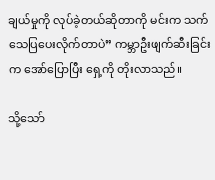ချယ်မှုကို လုပ်ခဲ့တယ်ဆိုတာကို မင်းက သက်သေပြပေးလိုက်တာပဲ” ကမ္ဘာဦးဖျက်ဆီးခြင်းက အော်ပြောပြီး ရှေ့ကို တိုးလာသည်။

သို့သော်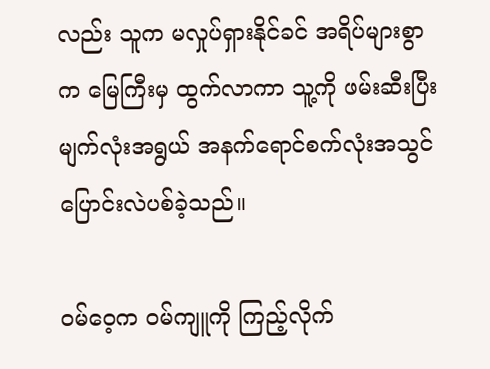လည်း သူက မလှုပ်ရှားနိုင်ခင် အရိပ်များစွာက မြေကြီးမှ ထွက်လာကာ သူ့ကို ဖမ်းဆီးပြီး မျက်လုံးအရွယ် အနက်ရောင်စက်လုံးအသွင် ပြောင်းလဲပစ်ခဲ့သည်။

ဝမ်ဝေ့က ဝမ်ကျူကို ကြည့်လိုက်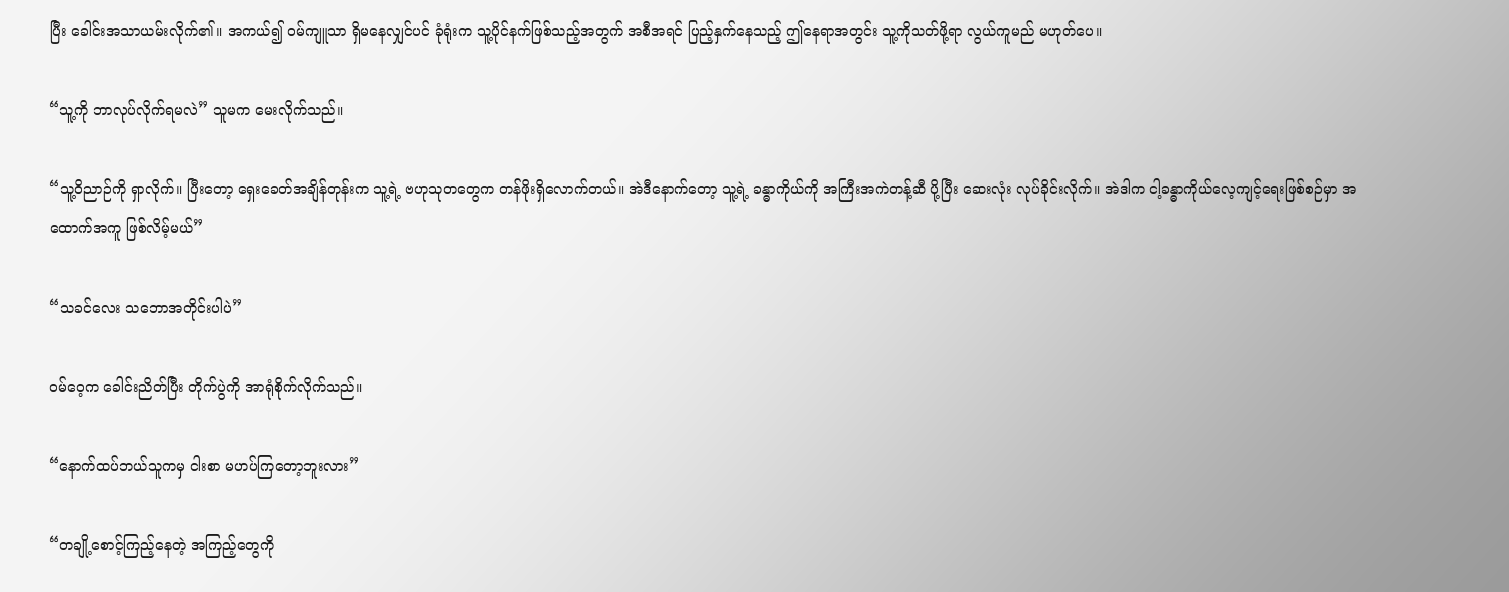ပြီး ခေါင်းအသာယမ်းလိုက်၏။ အကယ်၍ ဝမ်ကျူသာ ရှိမနေလျှင်ပင် ခုံရုံးက သူ့ပိုင်နက်ဖြစ်သည့်အတွက် အစီအရင် ပြည့်နှက်နေသည့် ဤနေရာအတွင်း သူ့ကိုသတ်ဖို့ရာ လွယ်ကူမည် မဟုတ်ပေ။

“သူ့ကို ဘာလုပ်လိုက်ရမလဲ” သူမက မေးလိုက်သည်။

“သူ့ဝိညာဉ်ကို ရှာလိုက်။ ပြီးတော့ ရှေးခေတ်အချိန်တုန်းက သူ့ရဲ့ ဗဟုသုတတွေက တန်ဖိုးရှိလောက်တယ်။ အဲဒီနောက်တော့ သူ့ရဲ့ ခန္ဓာကိုယ်ကို အကြီးအကဲတန့်ဆီ ပို့ပြီး ဆေးလုံး လုပ်ခိုင်းလိုက်။ အဲဒါက ငါ့ခန္ဓာကိုယ်လေ့ကျင့်ရေးဖြစ်စဉ်မှာ အထောက်အကူ ဖြစ်လိမ့်မယ်”

“သခင်လေး သဘောအတိုင်းပါပဲ”

ဝမ်ဝေ့က ခေါင်းညိတ်ပြီး တိုက်ပွဲကို အာရုံစိုက်လိုက်သည်။

“နောက်ထပ်ဘယ်သူကမှ ငါးစာ မဟပ်ကြတော့ဘူးလား”

“တချို့စောင့်ကြည့်နေတဲ့ အကြည့်တွေကို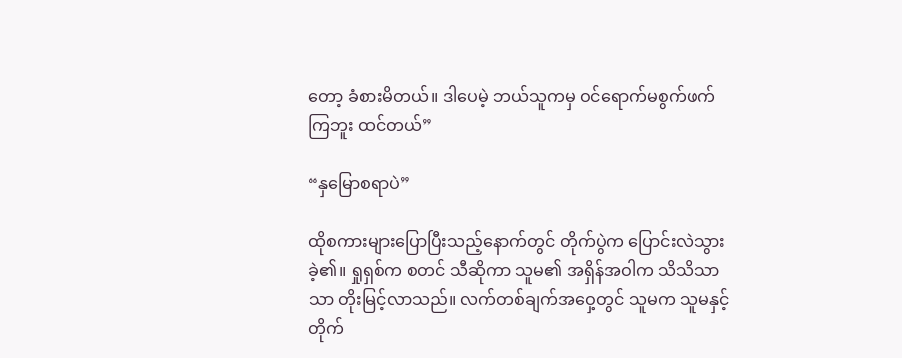တော့ ခံစားမိတယ်။ ဒါပေမဲ့ ဘယ်သူကမှ ဝင်ရောက်မစွက်ဖက်ကြဘူး ထင်တယ်”

“နှမြောစရာပဲ”

ထိုစကားများပြောပြီးသည့်နောက်တွင် တိုက်ပွဲက ပြောင်းလဲသွားခဲ့၏။ ရှုရှစ်က စတင် သီဆိုကာ သူမ၏ အရှိန်အဝါက သိသိသာသာ တိုးမြင့်လာသည်။ လက်တစ်ချက်အဝှေ့တွင် သူမက သူမနှင့် တိုက်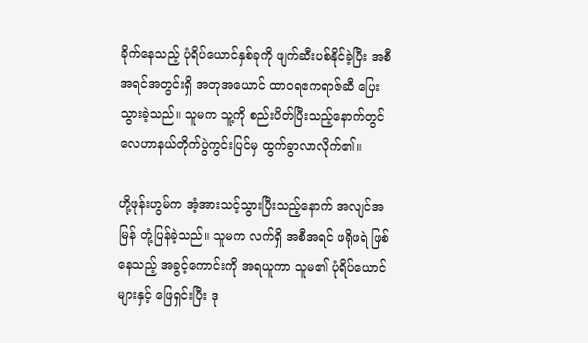ခိုက်နေသည့် ပုံရိပ်ယောင်နှစ်ခုကို ဖျက်ဆီးပစ်နိုင်ခဲ့ပြီး အစီအရင်အတွင်းရှိ အတုအယောင် ထာဝရဧကရာဇ်ဆီ ပြေးသွားခဲ့သည်။ သူမက သူ့ကို စည်းပိတ်ပြီးသည့်နောက်တွင် လေဟာနယ်တိုက်ပွဲကွင်းပြင်မှ ထွက်ခွာလာလိုက်၏။

ဟို့ဖုန်းဟွမ်က အံ့အားသင့်သွားပြီးသည့်နောက် အလျင်အမြန် တုံ့ပြန်ခဲ့သည်။ သူမက လက်ရှိ အစီအရင် ဖရိုဖရဲ ဖြစ်နေသည့် အခွင့်ကောင်းကို အရယူကာ သူမ၏ ပုံရိပ်ယောင်များနှင့် ဖြေရှင်းပြီး ဒု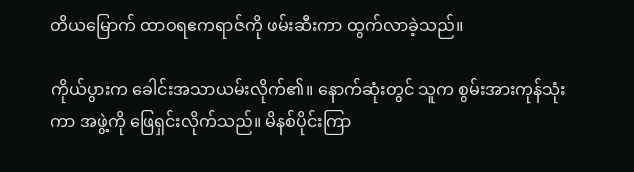တိယမြောက် ထာဝရဧကရာဇ်ကို ဖမ်းဆီးကာ ထွက်လာခဲ့သည်။

ကိုယ်ပွားက ခေါင်းအသာယမ်းလိုက်၏။ နောက်ဆုံးတွင် သူက စွမ်းအားကုန်သုံးကာ အဖွဲ့ကို ဖြေရှင်းလိုက်သည်။ မိနစ်ပိုင်းကြာ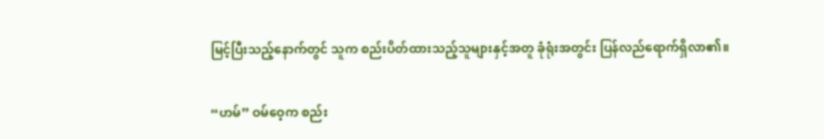မြင့်ပြီးသည့်နောက်တွင် သူက စည်းပိတ်ထားသည့်သူများနှင့်အတူ ခုံရုံးအတွင်း ပြန်လည်ရောက်ရှိလာ၏။

“ဟမ်” ဝမ်ဝေ့က စည်း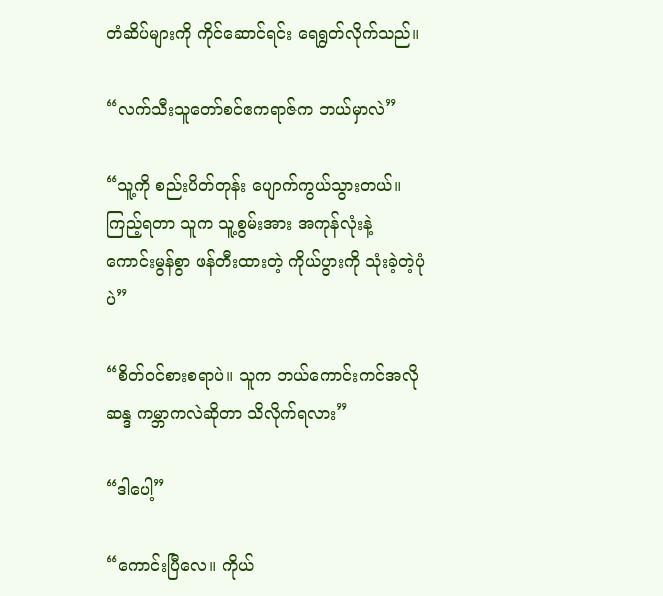တံဆိပ်များကို ကိုင်ဆောင်ရင်း ရေရွတ်လိုက်သည်။

“လက်သီးသူတော်စင်ဧကရာဇ်က ဘယ်မှာလဲ”

“သူ့ကို စည်းပိတ်တုန်း ပျောက်ကွယ်သွားတယ်။ ကြည့်ရတာ သူက သူ့စွမ်းအား အကုန်လုံးနဲ့ ကောင်းမွန်စွာ ဖန်တီးထားတဲ့ ကိုယ်ပွားကို သုံးခဲ့တဲ့ပုံပဲ”

“စိတ်ဝင်စားစရာပဲ။ သူက ဘယ်ကောင်းကင်အလိုဆန္ဒ ကမ္ဘာကလဲဆိုတာ သိလိုက်ရလား”

“ဒါပေါ့”

“ကောင်းပြီလေ။ ကိုယ်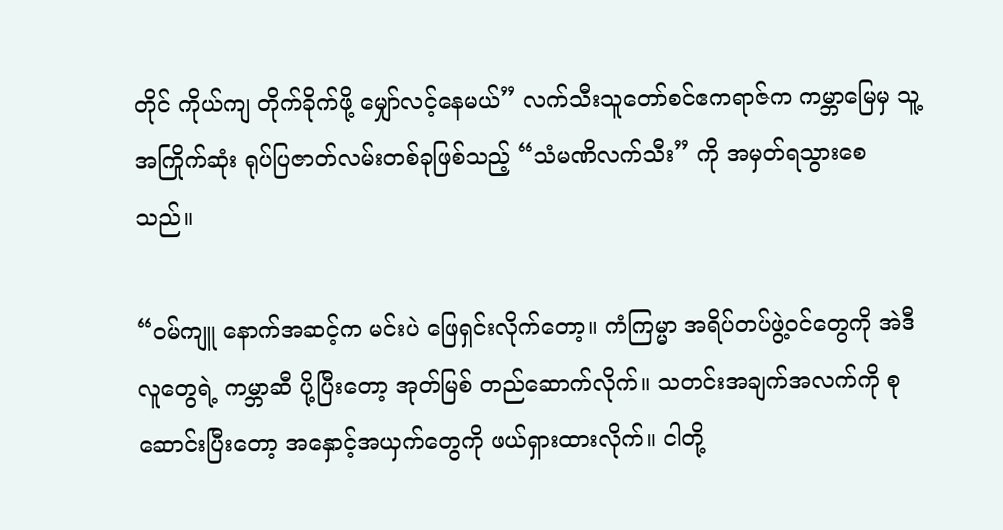တိုင် ကိုယ်ကျ တိုက်ခိုက်ဖို့ မျှော်လင့်နေမယ်” လက်သီးသူတော်စင်ဧကရာဇ်က ကမ္ဘာမြေမှ သူ့အကြိုက်ဆုံး ရုပ်ပြဇာတ်လမ်းတစ်ခုဖြစ်သည့် “သံမဏိလက်သီး” ကို အမှတ်ရသွားစေသည်။

“ဝမ်ကျူ နောက်အဆင့်က မင်းပဲ ဖြေရှင်းလိုက်တော့။ ကံကြမ္မာ အရိပ်တပ်ဖွဲ့ဝင်တွေကို အဲဒီလူတွေရဲ့ ကမ္ဘာဆီ ပို့ပြီးတော့ အုတ်မြစ် တည်ဆောက်လိုက်။ သတင်းအချက်အလက်ကို စုဆောင်းပြီးတော့ အနှောင့်အယှက်တွေကို ဖယ်ရှားထားလိုက်။ ငါတို့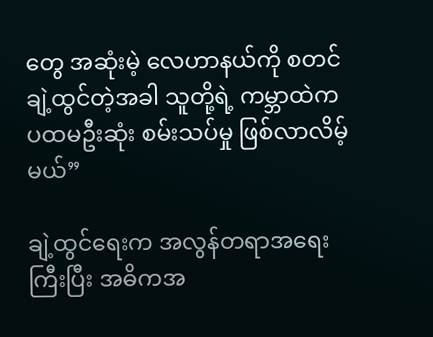တွေ အဆုံးမဲ့ လေဟာနယ်ကို စတင်ချဲ့ထွင်တဲ့အခါ သူတို့ရဲ့ ကမ္ဘာထဲက ပထမဦးဆုံး စမ်းသပ်မှု ဖြစ်လာလိမ့်မယ်”

ချဲ့ထွင်ရေးက အလွန်တရာအရေးကြီးပြီး အဓိကအ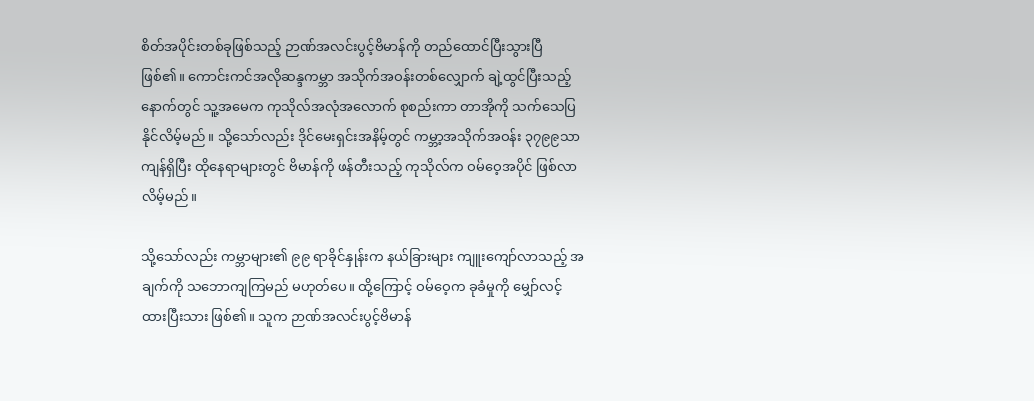စိတ်အပိုင်းတစ်ခုဖြစ်သည့် ဉာဏ်အလင်းပွင့်ဗိမာန်ကို တည်ထောင်ပြီးသွားပြီ ဖြစ်၏။ ကောင်းကင်အလိုဆန္ဒကမ္ဘာ အသိုက်အဝန်းတစ်လျှောက် ချဲ့ထွင်ပြီးသည့်နောက်တွင် သူ့အမေက ကုသိုလ်အလုံအလောက် စုစည်းကာ တာအိုကို သက်သေပြနိုင်လိမ့်မည်။ သို့သော်လည်း ဒိုင်မေးရှင်းအနိမ့်တွင် ကမ္ဘာ့အသိုက်အဝန်း ၃၇၉၉သာ ကျန်ရှိပြီး ထိုနေရာများတွင် ဗိမာန်ကို ဖန်တီးသည့် ကုသိုလ်က ဝမ်ဝေ့အပိုင် ဖြစ်လာလိမ့်မည်။

သို့သော်လည်း ကမ္ဘာများ၏ ၉၉ ရာခိုင်နှုန်းက နယ်ခြားများ ကျူးကျော်လာသည့် အချက်ကို သဘောကျကြမည် မဟုတ်ပေ။ ထို့ကြောင့် ဝမ်ဝေ့က ခုခံမှုကို မျှော်လင့်ထားပြီးသား ဖြစ်၏။ သူက ဉာဏ်အလင်းပွင့်ဗိမာန်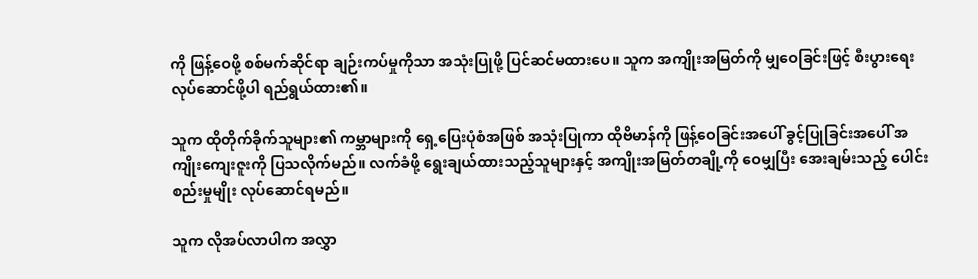ကို ဖြန့်ဝေဖို့ စစ်မက်ဆိုင်ရာ ချဉ်းကပ်မှုကိုသာ အသုံးပြုဖို့ ပြင်ဆင်မထားပေ။ သူက အကျိုးအမြတ်ကို မျှဝေခြင်းဖြင့် စီးပွားရေး လုပ်ဆောင်ဖို့ပါ ရည်ရွယ်ထား၏။

သူက ထိုတိုက်ခိုက်သူများ၏ ကမ္ဘာများကို ရှေ့ပြေးပုံစံအဖြစ် အသုံးပြုကာ ထိုဗိမာန်ကို ဖြန့်ဝေခြင်းအပေါ် ခွင့်ပြုခြင်းအပေါ် အကျိုးကျေးဇူးကို ပြသလိုက်မည်။ လက်ခံဖို့ ရွေးချယ်ထားသည့်သူများနှင့် အကျိုးအမြတ်တချို့ကို ဝေမျှပြီး အေးချမ်းသည့် ပေါင်းစည်းမှုမျိုး လုပ်ဆောင်ရမည်။

သူက လိုအပ်လာပါက အလွှာ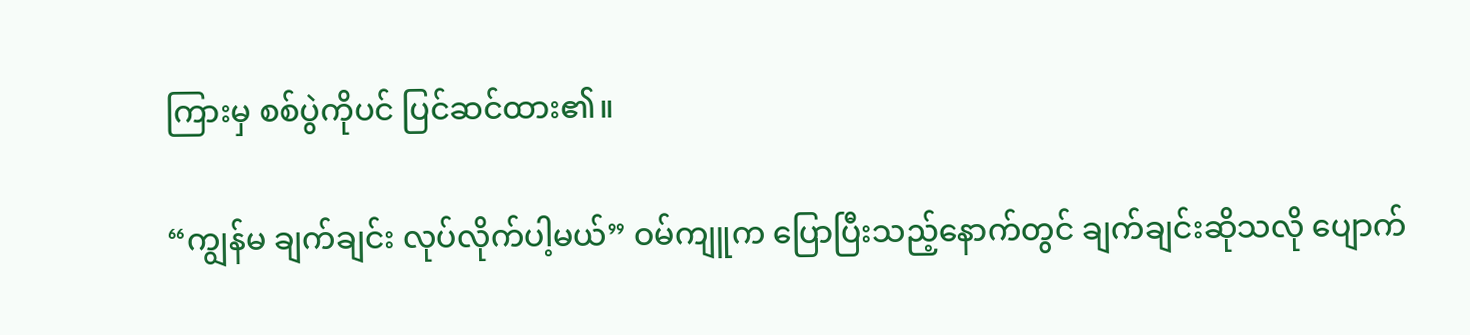ကြားမှ စစ်ပွဲကိုပင် ပြင်ဆင်ထား၏။

“ကျွန်မ ချက်ချင်း လုပ်လိုက်ပါ့မယ်” ဝမ်ကျူက ပြောပြီးသည့်နောက်တွင် ချက်ချင်းဆိုသလို ပျောက်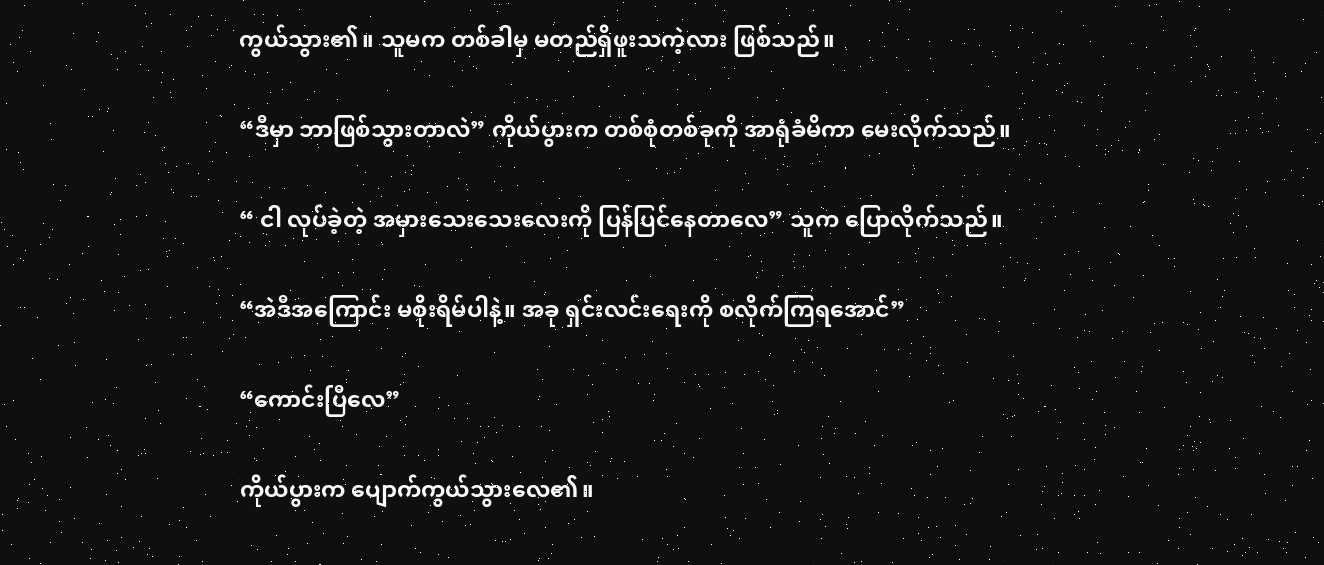ကွယ်သွား၏။ သူမက တစ်ခါမှ မတည်ရှိဖူးသကဲ့လား ဖြစ်သည်။

“ဒီမှာ ဘာဖြစ်သွားတာလဲ” ကိုယ်ပွားက တစ်စုံတစ်ခုကို အာရုံခံမိကာ မေးလိုက်သည်။

“ ငါ လုပ်ခဲ့တဲ့ အမှားသေးသေးလေးကို ပြန်ပြင်နေတာလေ” သူက ပြောလိုက်သည်။

“အဲဒီအကြောင်း မစိုးရိမ်ပါနဲ့။ အခု ရှင်းလင်းရေးကို စလိုက်ကြရအောင်”

“ကောင်းပြီလေ”

ကိုယ်ပွားက ပျောက်ကွယ်သွားလေ၏။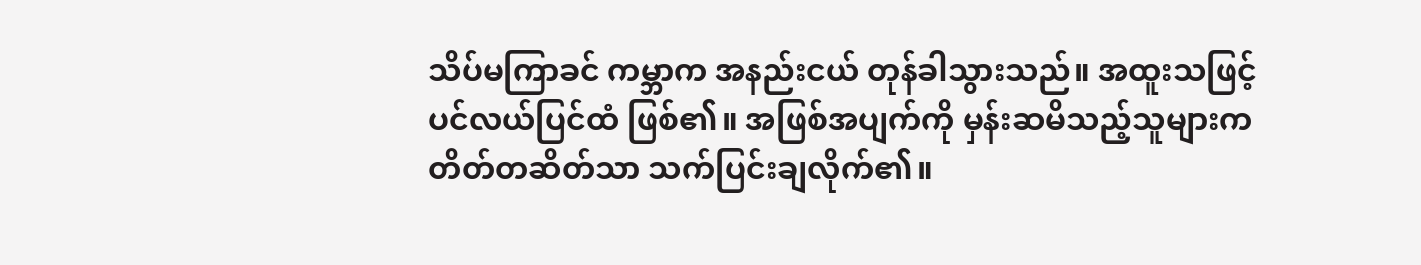သိပ်မကြာခင် ကမ္ဘာက အနည်းငယ် တုန်ခါသွားသည်။ အထူးသဖြင့် ပင်လယ်ပြင်ထံ ဖြစ်၏။ အဖြစ်အပျက်ကို မှန်းဆမိသည့်သူများက တိတ်တဆိတ်သာ သက်ပြင်းချလိုက်၏။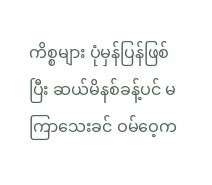ကိစ္စများ ပုံမှန်ပြန်ဖြစ်ပြီး ဆယ်မိနစ်ခန့်ပင် မကြာသေးခင် ဝမ်ဝေ့က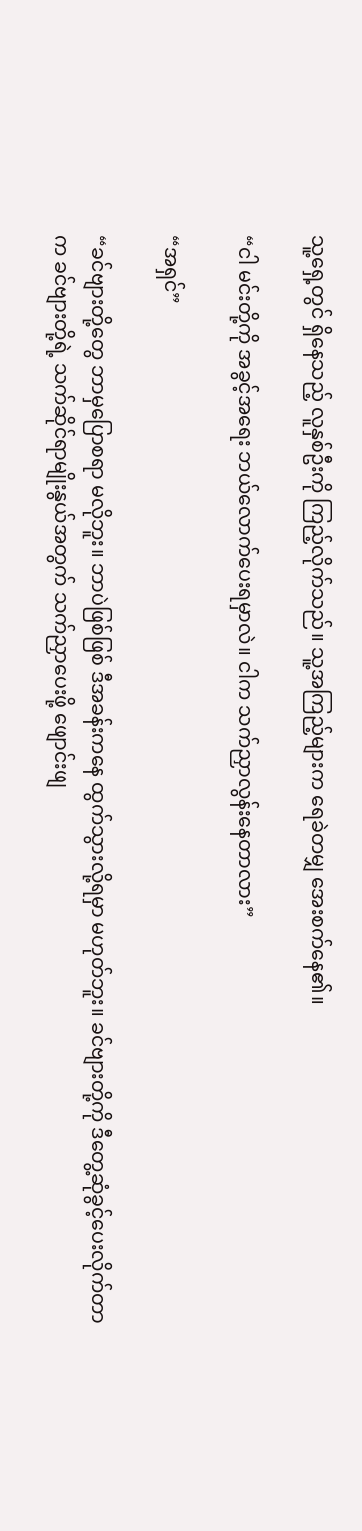သူ့ရှေ့တွင် ရှိနေသည့် လူနှစ်ဦးကို ကြည့်လိုက်သည်။ သူ့အကြည့်များက ရေခဲတမျှ အေးစက်နေ၏။

“ငါ မင်းတို့ကို အခွင့်အရေး ဘယ်လောက်ပေးရမှာလဲ။ ငါက သက်ညှာလွန်းနေတာလား”

“အရှင်”

“ခင်ဗျားတို့တွေ ဘာမှပြောစရာ မလိုဘူး။ ဘာပဲဖြစ်ဖြစ် ဒီအခန်းကနေ ထွက်သွားလို့ရမှာ မဟုတ်ဘူး။ ခင်ဗျားတို့ကို ဒီတွေ့ဆုံခွင့်ပေးလိုက်တာက ခင်ဗျားတို့ရဲ့ သက်ဆိုင်ရာမျိုးနွယ်အတွက် သက်ညှာပေးဖို့ ဖျောင်းဖျ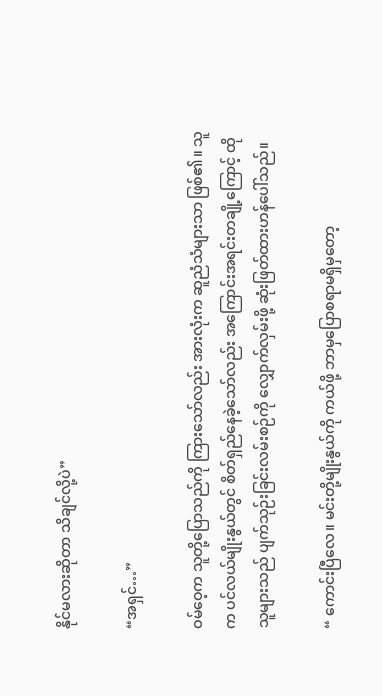နိုင်မလားဆိုတာ သိချင်လို့ပဲ”

“အရှင်…”

ဝမ်ဝေ့က သူတို့ပြောသည်ကို ကြားသော်လည်း အားလုံးက ဆူညံသံများသာ ဖြစ်၏။ သူက ပင်လယ်မျိုးနွယ်တွင် စိတ်ရှည်နေခဲ့သော်လည်း အကြောင်းအရင်းတချို့ကြောင့် ထိုသူများသည် ပျက်သုဉ်းခြင်းလမ်းစဉ်ကို လျှောက်လှမ်းဖို့ ဆုံးဖြတ်ထားဟန်ပေါ်သည်။

“ ကောင်းပြီလေ။ မင်းတို့မျိုးနွယ်ကို ကယ်ဖို့ ဘာမှပြောစရာမရှိမှတော့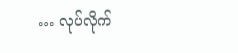… လုပ်လိုက်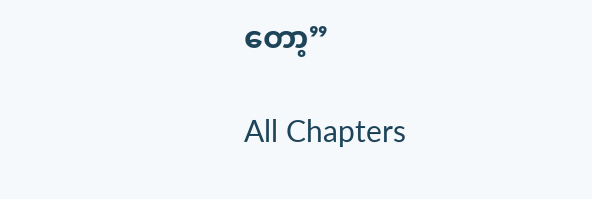တော့”

All Chapters